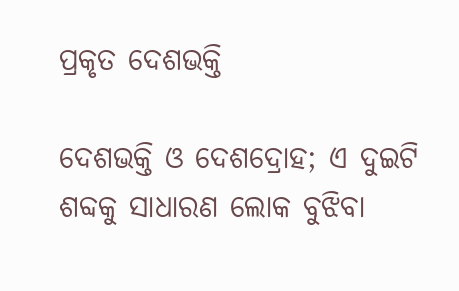ପ୍ରକୃତ ଦେଶଭକ୍ତି

ଦେଶଭକ୍ତି ଓ ଦେଶଦ୍ରୋହ; ଏ ଦୁଇଟି ଶବ୍ଦକୁ ସାଧାରଣ ଲୋକ ବୁଝିବା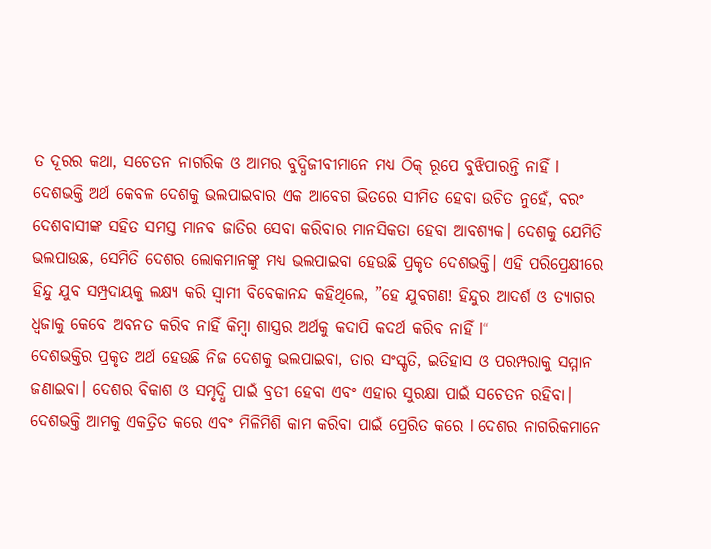ତ ଦୂରର କଥା, ସଚେତନ ନାଗରିକ ଓ ଆମର ବୁଦ୍ଧିଜୀବୀମାନେ ମଧ୍ୟ ଠିକ୍‌ ରୂପେ ବୁଝିପାରନ୍ତି ନାହିଁ l ଦେଶଭକ୍ତି ଅର୍ଥ କେବଳ ଦେଶକୁ ଭଲପାଇବାର ଏକ ଆବେଗ ଭିତରେ ସୀମିତ ହେବା ଉଚିତ ନୁହେଁ, ବରଂ ଦେଶବାସୀଙ୍କ ସହିତ ସମସ୍ତ ମାନବ ଜାତିର ସେବା କରିବାର ମାନସିକତା ହେବା ଆବଶ୍ୟକ। ଦେଶକୁ ଯେମିତି ଭଲପାଉଛ, ସେମିତି ଦେଶର ଲୋକମାନଙ୍କୁ ମଧ୍ୟ ଭଲପାଇବା ହେଉଛି ପ୍ରକୃତ ଦେଶଭକ୍ତି। ଏହି ପରିପ୍ରେକ୍ଷୀରେ ହିନ୍ଦୁ ଯୁବ ସମ୍ପ୍ରଦାୟକୁ ଲକ୍ଷ୍ୟ କରି ସ୍ବାମୀ ବିବେକାନନ୍ଦ କହିଥିଲେ, ”ହେ ଯୁବଗଣ! ହିନ୍ଦୁର ଆଦର୍ଶ ଓ ତ୍ୟାଗର ଧ୍ବଜାକୁ କେବେ ଅବନତ କରିବ ନାହିଁ କିମ୍ବା ଶାସ୍ତ୍ରର ଅର୍ଥକୁ କଦାପି କଦର୍ଥ କରିବ ନାହିଁ l“
ଦେଶଭକ୍ତିର ପ୍ରକୃତ ଅର୍ଥ ହେଉଛି ନିଜ ଦେଶକୁ ଭଲପାଇବା, ତାର ସଂସ୍କୃତି, ଇତିହାସ ଓ ପରମ୍ପରାକୁ ସମ୍ମାନ ଜଣାଇବା। ଦେଶର ବିକାଶ ଓ ସମୃଦ୍ଧି ପାଇଁ ବ୍ରତୀ ହେବା ଏବଂ ଏହାର ସୁରକ୍ଷା ପାଇଁ ସଚେତନ ରହିବା। ଦେଶଭକ୍ତି ଆମକୁ ଏକତ୍ରିତ କରେ ଏବଂ ମିଳିମିଶି କାମ କରିବା ପାଇଁ ପ୍ରେରିତ କରେ l ଦେଶର ନାଗରିକମାନେ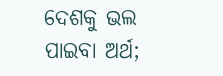ଦେଶକୁ ଭଲ ପାଇବା ଅର୍ଥ;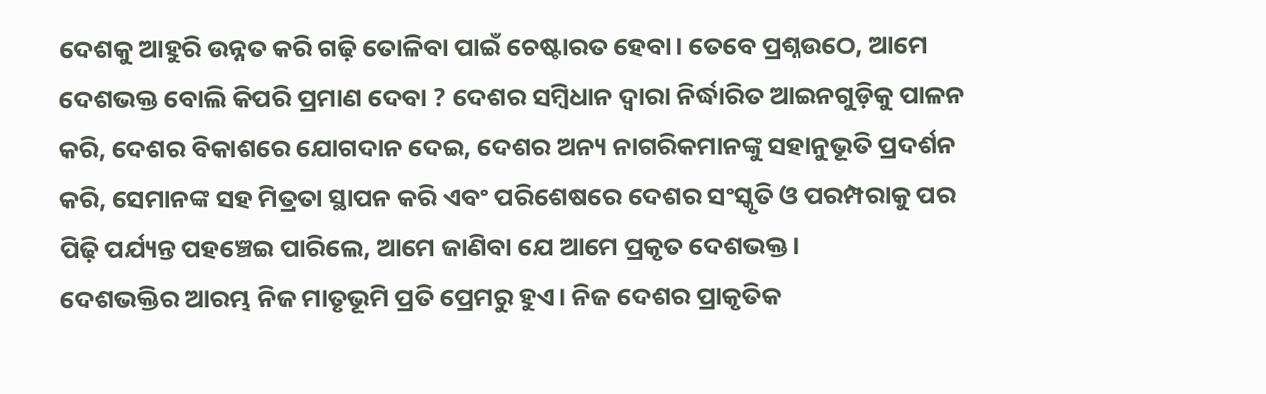ଦେଶକୁ ଆହୁରି ଉନ୍ନତ କରି ଗଢ଼ି ତୋଳିବା ପାଇଁ ଚେଷ୍ଟାରତ ହେବା। ତେବେ ପ୍ରଶ୍ନଉଠେ, ଆମେ ଦେଶଭକ୍ତ ବୋଲି କିପରି ପ୍ରମାଣ ଦେବା ? ଦେଶର ସମ୍ବିଧାନ ଦ୍ୱାରା ନିର୍ଦ୍ଧାରିତ ଆଇନଗୁଡ଼ିକୁ ପାଳନ କରି, ଦେଶର ବିକାଶରେ ଯୋଗଦାନ ଦେଇ, ଦେଶର ଅନ୍ୟ ନାଗରିକମାନଙ୍କୁ ସହାନୁଭୂତି ପ୍ରଦର୍ଶନ କରି, ସେମାନଙ୍କ ସହ ମିତ୍ରତା ସ୍ଥାପନ କରି ଏବଂ ପରିଶେଷରେ ଦେଶର ସଂସ୍କୃତି ଓ ପରମ୍ପରାକୁ ପର ପିଢ଼ି ପର୍ଯ୍ୟନ୍ତ ପହଞ୍ଚେଇ ପାରିଲେ, ଆମେ ଜାଣିବା ଯେ ଆମେ ପ୍ରକୃତ ଦେଶଭକ୍ତ।
ଦେଶଭକ୍ତିର ଆରମ୍ଭ ନିଜ ମାତୃଭୂମି ପ୍ରତି ପ୍ରେମରୁ ହୁଏ। ନିଜ ଦେଶର ପ୍ରାକୃତିକ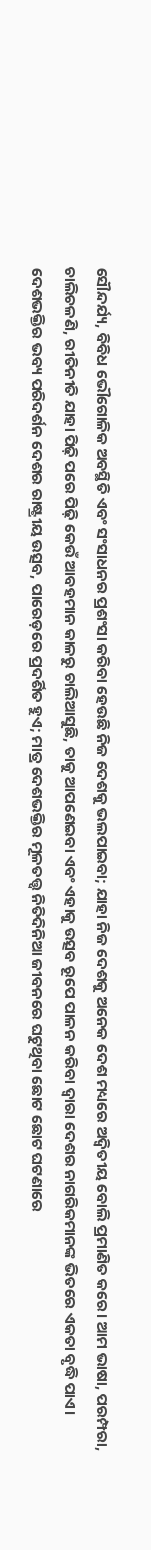ସୌନ୍ଦର୍ଯ୍ୟ, ବିବିଧ ଭୌଗୋଳିକ ଅବସ୍ଥିତି ଏବଂ ସଂସାଧନର ପ୍ରଶଂସା କରିବା ହେଉଛି ନିଜ ଦେଶକୁ ଭଲପାଇବା; ଯାହା ନିଜ ଦେଶକୁ ଅନେକ ଦେଶ ମଧ୍ୟରେ ଅଦ୍ୱିତୀୟ ବୋଲି ପ୍ରମାଣିତ କରେ। ଆମ ଭାଷା, ପରମ୍ପରା, ଚାଲିଚଳଣି, ରୀତିନୀତି ଯାହା ପିଢ଼ି ପରେ ପିଢ଼ି କେଉଁ ଆବହମାନ କାଳରୁ ଚାଲିଆସୁଛି, ତାକୁ ଆପଣେଇବା ଏବଂ ଏହାକୁ ଉତ୍ସବ ରୂପେ ପାଳନ କରିବା ଦ୍ୱାରା ଦେଶର ନାଗରିକମାନଙ୍କ ଭିତରେ ଏକତା ବୃଦ୍ଧି ପାଏ।
ଦେଶଭକ୍ତିର ଭବ୍ୟ ପରିଦର୍ଶନ ଦେଶର ରାଷ୍ଟ୍ରୀୟ ଉତ୍ସବ, ପାରେଡ଼ରେ ପ୍ରଦର୍ଶିତ ହୁଏ; ମାତ୍ର ଦେଶଭକ୍ତିର ମୂଳତତ୍ତ୍ୱ ନିତିଦିନିଆ ଜୀବନରେ ଘଟୁଥିବା ଛୋଟ ଛୋଟ ଘଟଣାରେ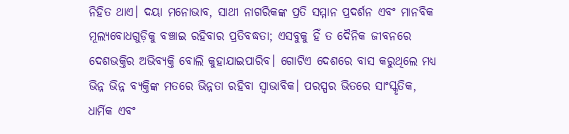ନିହିତ ଥାଏ। ଦୟା ମନୋଭାବ, ସାଥୀ ନାଗରିକଙ୍କ ପ୍ରତି ସମ୍ମାନ ପ୍ରଦର୍ଶନ ଏବଂ ମାନବିକ ମୂଲ୍ୟବୋଧଗୁଡ଼ିକୁ ବଞ୍ଚାଇ ରହିବାର ପ୍ରତିବଦ୍ଧତା; ଏସବୁକୁ ହିଁ ତ ଦୈନିକ ଜୀବନରେ ଦେଶଭକ୍ତିର ଅଭିବ୍ୟକ୍ତି ବୋଲି କୁହାଯାଇପାରିବ। ଗୋଟିଏ ଦେଶରେ ବାସ କରୁଥିଲେ ମଧ୍ୟ ଭିନ୍ନ ଭିନ୍ନ ବ୍ୟକ୍ତିଙ୍କ ମତରେ ଭିନ୍ନତା ରହିବା ସ୍ବାଭାବିକ। ପରସ୍ପର ଭିତରେ ସାଂସ୍କୃତିକ, ଧାର୍ମିକ ଏବଂ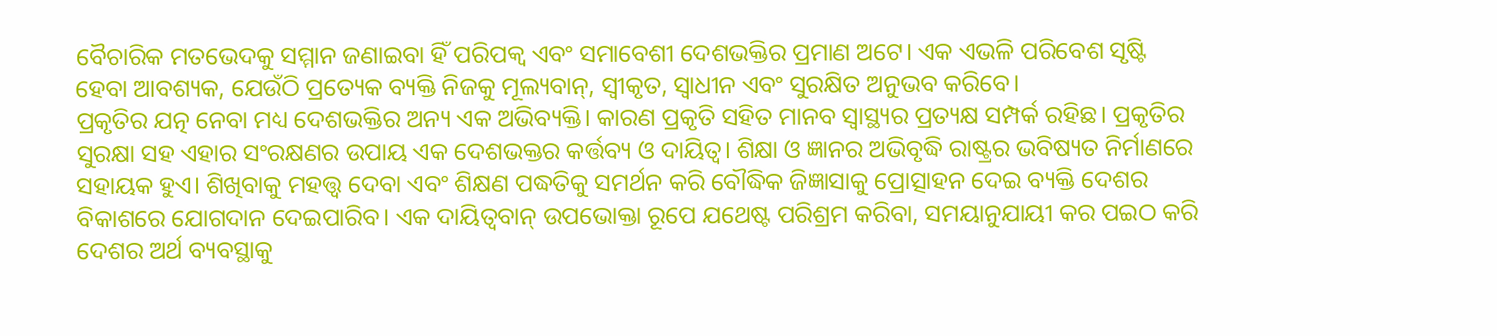ବୈଚାରିକ ମତଭେଦକୁ ସମ୍ମାନ ଜଣାଇବା ହିଁ ପରିପକ୍ୱ ଏବଂ ସମାବେଶୀ ଦେଶଭକ୍ତିର ପ୍ରମାଣ ଅଟେ। ଏକ ଏଭଳି ପରିବେଶ ସୃଷ୍ଟି ହେବା ଆବଶ୍ୟକ, ଯେଉଁଠି ପ୍ରତ୍ୟେକ ବ୍ୟକ୍ତି ନିଜକୁ ମୂଲ୍ୟବାନ୍‌, ସ୍ବୀକୃତ, ସ୍ବାଧୀନ ଏବଂ ସୁରକ୍ଷିତ ଅନୁଭବ କରିବେ।
ପ୍ରକୃତିର ଯତ୍ନ ନେବା ମଧ୍ୟ ଦେଶଭକ୍ତିର ଅନ୍ୟ ଏକ ଅଭିବ୍ୟକ୍ତି। କାରଣ ପ୍ରକୃତି ସହିତ ମାନବ ସ୍ବାସ୍ଥ୍ୟର ପ୍ରତ୍ୟକ୍ଷ ସମ୍ପର୍କ ରହିଛ। ପ୍ରକୃତିର ସୁରକ୍ଷା ସହ ଏହାର ସଂରକ୍ଷଣର ଉପାୟ ଏକ ଦେଶଭକ୍ତର କର୍ତ୍ତବ୍ୟ ଓ ଦାୟିତ୍ୱ। ଶିକ୍ଷା ଓ ଜ୍ଞାନର ଅଭିବୃଦ୍ଧି ରାଷ୍ଟ୍ରର ଭବିଷ୍ୟତ ନିର୍ମାଣରେ ସହାୟକ ହୁଏ। ଶିଖିବାକୁ ମହତ୍ତ୍ୱ ଦେବା ଏବଂ ଶିକ୍ଷଣ ପଦ୍ଧତିକୁ ସମର୍ଥନ କରି ବୌଦ୍ଧିକ ଜିଜ୍ଞାସାକୁ ପ୍ରୋତ୍ସାହନ ଦେଇ ବ୍ୟକ୍ତି ଦେଶର ବିକାଶରେ ଯୋଗଦାନ ଦେଇପାରିବ। ଏକ ଦାୟିତ୍ୱବାନ୍‌ ଉପଭୋକ୍ତା ରୂପେ ଯଥେଷ୍ଟ ପରିଶ୍ରମ କରିବା, ସମୟାନୁଯାୟୀ କର ପଇଠ କରି ଦେଶର ଅର୍ଥ ବ୍ୟବସ୍ଥାକୁ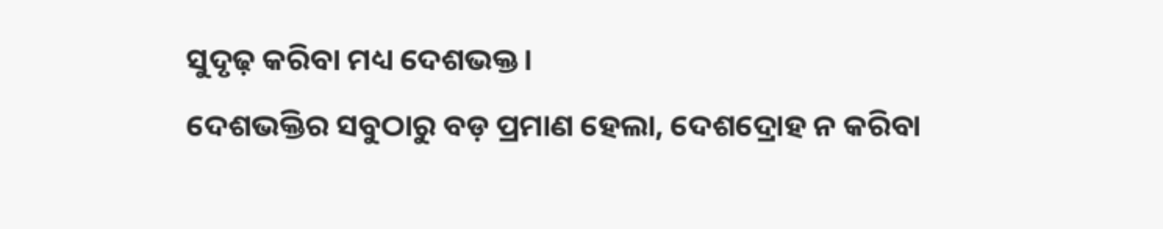ସୁଦୃଢ଼ କରିବା ମଧ୍ୟ ଦେଶଭକ୍ତ।
ଦେଶଭକ୍ତିର ସବୁଠାରୁ ବଡ଼ ପ୍ରମାଣ ହେଲା, ଦେଶଦ୍ରୋହ ନ କରିବା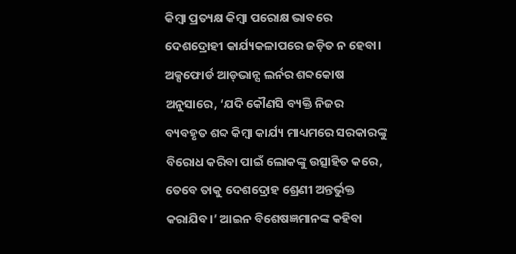କିମ୍ବା ପ୍ରତ୍ୟକ୍ଷ କିମ୍ବା ପରୋକ୍ଷ ଭାବରେ ଦେଶଦ୍ରୋହୀ କାର୍ଯ୍ୟକଳାପରେ ଜଡ଼ିତ ନ ହେବା। ଅକ୍ସଫୋର୍ଡ ଆଡ୍‌ଭାନ୍ସ ଲର୍ନର ଶବ୍ଦକୋଷ ଅନୁସାରେ, ‘ଯଦି କୌଣସି ବ୍ୟକ୍ତି ନିଜର ବ୍ୟବହୃତ ଶବ୍ଦ କିମ୍ବା କାର୍ଯ୍ୟ ମାଧ୍ୟମରେ ସରକାରଙ୍କୁ ବିରୋଧ କରିବା ପାଇଁ ଲୋକଙ୍କୁ ଉତ୍ସାହିତ କରେ, ତେବେ ତାକୁ ଦେଶଦ୍ରୋହ ଶ୍ରେଣୀ ଅନ୍ତର୍ଭୁକ୍ତ କରାଯିବ।’ ଆଇନ ବିଶେଷଜ୍ଞମାନଙ୍କ କହିବା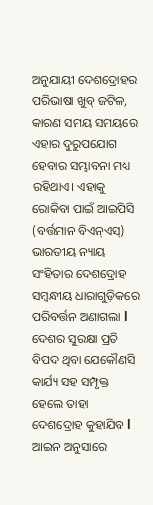ଅନୁଯାୟୀ ଦେଶଦ୍ରୋହର ପରିଭାଷା ଖୁବ୍‌ ଜଟିଳ, କାରଣ ସମୟ ସମୟରେ ଏହାର ଦୁରୁପଯୋଗ ହେବାର ସମ୍ଭାବନା ମଧ୍ୟ ରହିଥାଏ। ଏହାକୁ ରୋକିବା ପାଇଁ ଆଇପିସି (ବର୍ତ୍ତମାନ ବିଏନ୍‌ଏସ୍‌) ଭାରତୀୟ ନ୍ୟାୟ ସଂହିତାର ଦେଶଦ୍ରୋହ ସମ୍ବନ୍ଧୀୟ ଧାରାଗୁଡ଼ିକରେ ପରିବର୍ତ୍ତନ ଅଣାଗଲା l ଦେଶର ସୁରକ୍ଷା ପ୍ରତି ବିପଦ ଥିବା ଯେକୌଣସି କାର୍ଯ୍ୟ ସହ ସମ୍ପୃକ୍ତ ହେଲେ ତାହା ଦେଶଦ୍ରୋହ କୁହାଯିବ l ଆଇନ ଅନୁସାରେ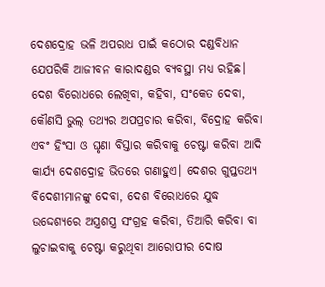ଦେଶଦ୍ରୋହ ଭଳି ଅପରାଧ ପାଇଁ କଠୋର ଦଣ୍ଡବିଧାନ ଯେପରିକି ଆଜୀବନ କାରାଦଣ୍ଡର ବ୍ୟବସ୍ଥା ମଧ୍ୟ ରହିଛ। ଦେଶ ବିରୋଧରେ ଲେଖିବା, କହିବା, ସଂକେତ ଦେବା, କୌଣସି ଭୁଲ୍‌ ତଥ୍ୟର ଅପପ୍ରଚାର କରିବା, ବିଦ୍ରୋହ କରିବା ଏବଂ ହିଂସା ଓ ଘୃଣା ବିସ୍ତାର କରିବାକୁ ଚେଷ୍ଟା କରିବା ଆଦି କାର୍ଯ୍ୟ ଦେଶଦ୍ରୋହ ଭିତରେ ଗଣାହୁଏ। ଦେଶର ଗୁପ୍ତତଥ୍ୟ ବିଦେଶୀମାନଙ୍କୁ ଦେବା, ଦେଶ ବିରୋଧରେ ଯୁଦ୍ଧ ଉଦ୍ଦେଶ୍ୟରେ ଅସ୍ତ୍ରଶସ୍ତ୍ର ସଂଗ୍ରହ କରିବା, ତିଆରି କରିବା ବା ଲୁଚାଇବାକୁ ଚେଷ୍ଟା କରୁଥିବା ଆରୋପୀର ଦୋଷ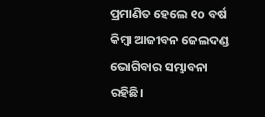ପ୍ରମାଣିତ ହେଲେ ୧o ବର୍ଷ କିମ୍ବା ଆଜୀବନ ଜେଲଦଣ୍ଡ ଭୋଗିବାର ସମ୍ଭାବନା ରହିଛି।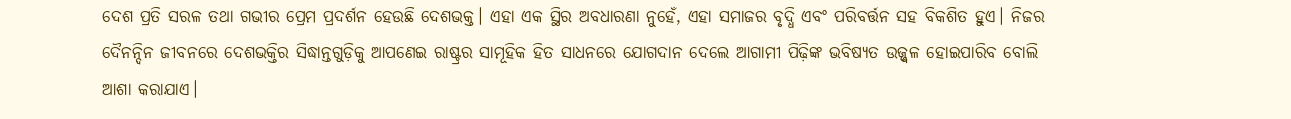ଦେଶ ପ୍ରତି ସରଳ ତଥା ଗଭୀର ପ୍ରେମ ପ୍ରଦର୍ଶନ ହେଉଛି ଦେଶଭକ୍ତ। ଏହା ଏକ ସ୍ଥିର ଅବଧାରଣା ନୁହେଁ, ଏହା ସମାଜର ବୃଦ୍ଧି ଏବଂ ପରିବର୍ତ୍ତନ ସହ ବିକଶିତ ହୁଏ। ନିଜର ଦୈନନ୍ଦିନ ଜୀବନରେ ଦେଶଭକ୍ତିର ସିଦ୍ଧାନ୍ତଗୁଡ଼ିକୁ ଆପଣେଇ ରାଷ୍ଟ୍ରର ସାମୂହିକ ହିତ ସାଧନରେ ଯୋଗଦାନ ଦେଲେ ଆଗାମୀ ପିଢ଼ିଙ୍କ ଭବିଷ୍ୟତ ଉଜ୍ଜ୍ୱଳ ହୋଇପାରିବ ବୋଲି ଆଶା କରାଯାଏ।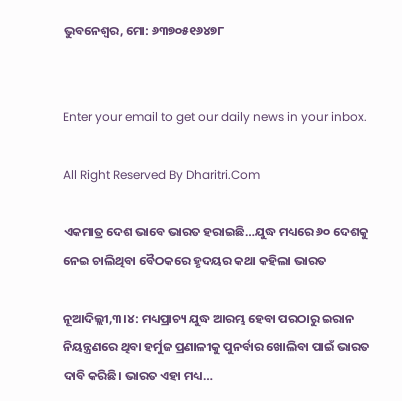ଭୁବନେଶ୍ୱର, ମୋ: ୬୩୭୦୫୧୬୪୭୮


Enter your email to get our daily news in your inbox.

All Right Reserved By Dharitri.Com

ଏକମାତ୍ର ଦେଶ ଭାବେ ଭାରତ ହରାଇଛି…ଯୁଦ୍ଧ ମଧ୍ୟରେ ୬୦ ଦେଶକୁ ନେଇ ଚାଲିଥିବା ବୈଠକରେ ହୃଦୟର କଥା କହିଲା ଭାରତ

ନୂଆଦିଲ୍ଲୀ,୩।୪: ମଧ୍ୟପ୍ରାଚ୍ୟ ଯୁଦ୍ଧ ଆରମ୍ଭ ହେବା ପରଠାରୁ ଇରାନ ନିୟନ୍ତ୍ରଣରେ ଥିବା ହର୍ମୁଜ ପ୍ରଣାଳୀକୁ ପୁନର୍ବାର ଖୋଲିବା ପାଇଁ ଭାରତ ଦାବି କରିଛି। ଭାରତ ଏହା ମଧ୍ୟ…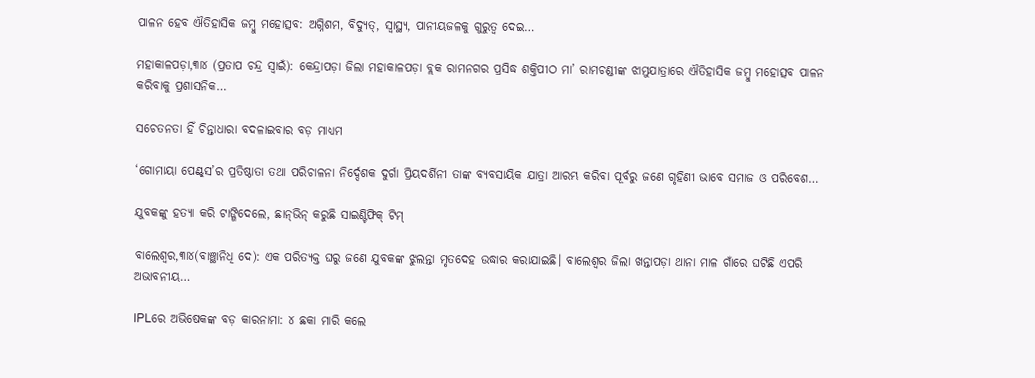ପାଳନ ହେବ ଐତିହାସିକ ଜମ୍ବୁ ମହୋତ୍ସବ: ଅଗ୍ନିଶମ, ବିଦ୍ୟୁତ୍‌, ସ୍ବାସ୍ଥ୍ୟ, ପାନୀୟଜଳକୁ ଗୁରୁତ୍ୱ ଦେଇ…

ମହାକାଳପଡ଼ା,୩ା୪ (ପ୍ରତାପ ଚନ୍ଦ୍ର ସ୍ବାଇଁ): କେନ୍ଦ୍ରାପଡ଼ା ଜିଲା ମହାକାଳପଡ଼ା ବ୍ଲକ ରାମନଗର ପ୍ରସିଦ୍ଧ ଶକ୍ତିପୀଠ ମା’ ରାମଚଣ୍ଡୀଙ୍କ ଝାମୁଯାତ୍ରାରେ ଐତିହାସିକ ଜମ୍ବୁ ମହୋତ୍ସବ ପାଳନ କରିବାକୁ ପ୍ରଶାସନିକ…

ସଚେତନତା ହିଁ ଚିନ୍ତାଧାରା ବଦଳାଇବାର ବଡ଼ ମାଧ୍ୟମ

‘ଗୋମାୟା ପେଣ୍ଟ୍‌ସ’ର ପ୍ରତିଷ୍ଠାତା ତଥା ପରିଚାଳନା ନିର୍ଦ୍ଦେଶକ ଦୁର୍ଗା ପ୍ରିୟଦର୍ଶିନୀ ତାଙ୍କ ବ୍ୟବସାୟିକ ଯାତ୍ରା ଆରମ୍ଭ କରିବା ପୂର୍ବରୁ ଜଣେ ଗୃହିଣୀ ଭାବେ ସମାଜ ଓ ପରିବେଶ…

ଯୁବକଙ୍କୁ ହତ୍ୟା କରି ଟାଙ୍ଗିଦେଲେ, ଛାନ୍‌ଭିନ୍‌ କରୁଛି ସାଇଣ୍ଟିଫିକ୍‌ ଟିମ୍‌

ବାଲେଶ୍ୱର,୩ା୪(ବାଞ୍ଛାନିଧି ଦେ): ଏକ ପରିତ୍ୟକ୍ତ ଘରୁ ଜଣେ ଯୁବକଙ୍କ ଝୁଲନ୍ତା ମୃତଦେହ ଉଦ୍ଧାର କରାଯାଇଛି। ବାଲେଶ୍ୱର ଜିଲା ଖନ୍ତାପଡ଼ା ଥାନା ମାଳ ଗାଁରେ ଘଟିଛି ଏପରି ଅଭାବନୀୟ…

IPLରେ ଅଭିଷେକଙ୍କ ବଡ଼ କାରନାମା: ୪ ଛକା ମାରି କଲେ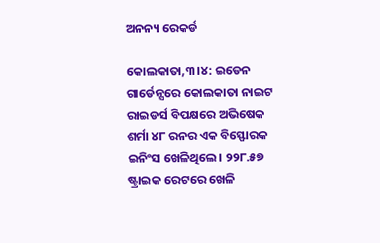ଅନନ୍ୟ ରେକର୍ଡ

କୋଲକାତା,୩।୪: ଇଡେନ ଗାର୍ଡେନ୍ସରେ କୋଲକାତା ନାଇଟ ରାଇଡର୍ସ ବିପକ୍ଷରେ ଅଭିଷେକ ଶର୍ମା ୪୮ ରନର ଏକ ବିସ୍ଫୋରକ ଇନିଂସ ଖେଳିଥିଲେ। ୨୨୮.୫୭ ଷ୍ଟ୍ରାଇକ ରେଟରେ ଖେଳି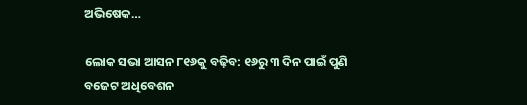ଅଭିଷେକ…

ଲୋକ ସଭା ଆସନ ୮୧୬କୁ ବଢ଼ିବ: ୧୬ରୁ ୩ ଦିନ ପାଇଁ ପୁଣି ବଜେଟ ଅଧିବେଶନ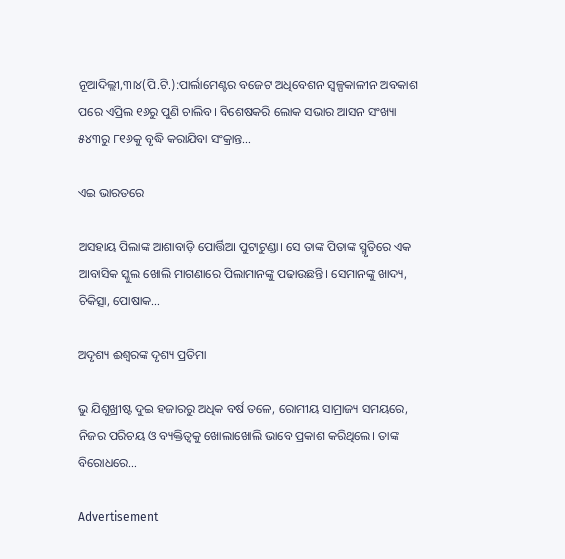ନୂଆଦିଲ୍ଲୀ,୩ା୪(ପି.ଟି.):ପାର୍ଲାମେଣ୍ଟର ବଜେଟ ଅଧିବେଶନ ସ୍ବଳ୍ପକାଳୀନ ଅବକାଶ ପରେ ଏପ୍ରିଲ ୧୬ରୁ ପୁଣି ଚାଲିବ। ବିଶେଷକରି ଲୋକ ସଭାର ଆସନ ସଂଖ୍ୟା ୫୪୩ରୁ ୮୧୬କୁ ବୃଦ୍ଧି କରାଯିବା ସଂକ୍ରାନ୍ତ…

ଏଇ ଭାରତରେ

ଅସହାୟ ପିଲାଙ୍କ ଆଶାବାଡ଼ି ପୋର୍ତ୍ତିଆ ପୁଟାଟୁଣ୍ଡା। ସେ ତାଙ୍କ ପିତାଙ୍କ ସ୍ମୃତିରେ ଏକ ଆବାସିକ ସ୍କୁଲ ଖୋଲି ମାଗଣାରେ ପିଲାମାନଙ୍କୁ ପଢାଉଛନ୍ତି। ସେମାନଙ୍କୁ ଖାଦ୍ୟ, ଚିକିତ୍ସା, ପୋଷାକ…

ଅଦୃଶ୍ୟ ଈଶ୍ୱରଙ୍କ ଦୃଶ୍ୟ ପ୍ରତିମା

ଭୁ ଯିଶୁଖ୍ରୀଷ୍ଟ ଦୁଇ ହଜାରରୁ ଅଧିକ ବର୍ଷ ତଳେ, ରୋମୀୟ ସାମ୍ରାଜ୍ୟ ସମୟରେ, ନିଜର ପରିଚୟ ଓ ବ୍ୟକ୍ତିତ୍ୱକୁ ଖୋଲାଖୋଲି ଭାବେ ପ୍ରକାଶ କରିଥିଲେ। ତାଙ୍କ ବିରୋଧରେ…

Advertisement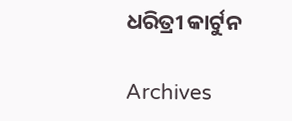ଧରିତ୍ରୀ କାର୍ଟୁନ

Archives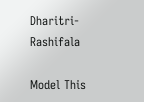Dharitri-Rashifala

Model This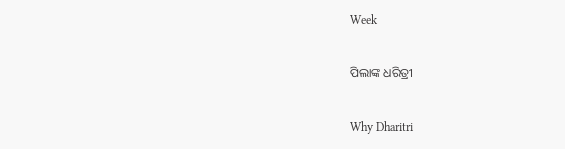Week

ପିଲାଙ୍କ ଧରିତ୍ରୀ

Why Dharitri